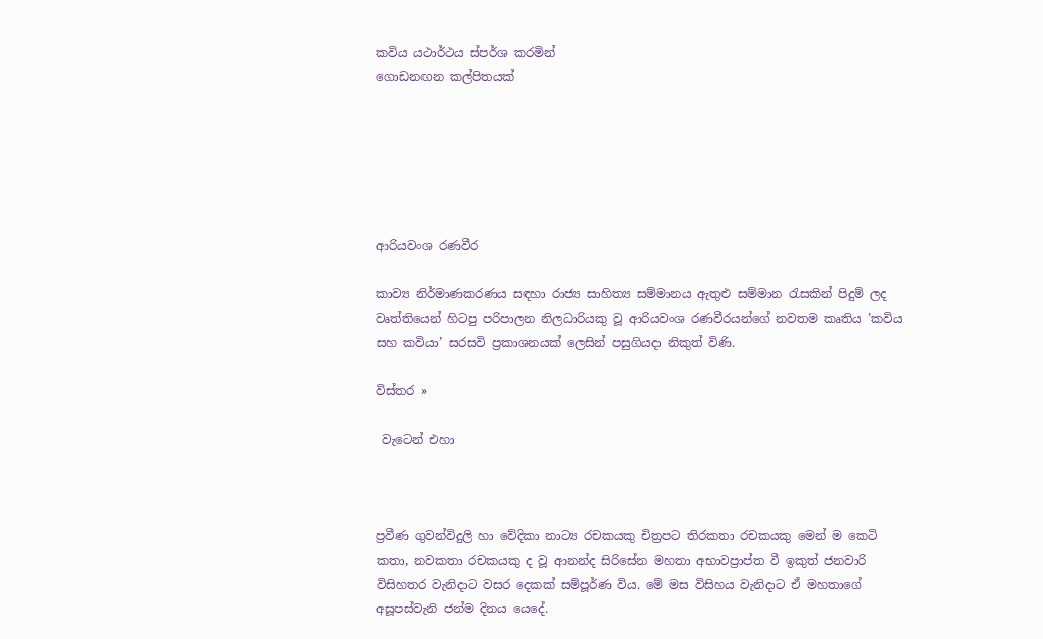කවිය යථාර්ථය ස්පර්ශ කරමින්
ගොඩනඟන කල්පිතයක්






ආරියවංශ රණවීර

කාව්‍ය නිර්මාණකරණය සඳහා රාජ්‍ය සාහිත්‍ය සම්මානය ඇතුළු සම්මාන රැසකින් පිදුම් ලද වෘත්තියෙන් හිටපු පරිපාලන නිලධාරියකු වූ ආරියවංශ රණවීරයන්ගේ නවතම කෘතිය ’කවිය සහ කවියා’ සරසවි ප්‍රකාශනයක් ලෙසින් පසුගියදා නිකුත් විණි.

විස්තර »

 වැටෙන් එහා



ප්‍රවීණ ගුවන්විදුලි හා වේදිකා නාට්‍ය රචකයකු චිත්‍රපට තිරකතා රචකයකු මෙන් ම කෙටි කතා, නවකතා රචකයකු ද වූ ආනන්ද සිරිසේන මහතා අභාවප්‍රාප්ත වී ඉකුත් ජනවාරි විසිහතර වැනිදාට වසර දෙකක් සම්පූර්ණ විය. මේ මස විසිහය වැනිදාට ඒ මහතාගේ අසූපස්වැනි ජන්ම දිනය යෙදේ.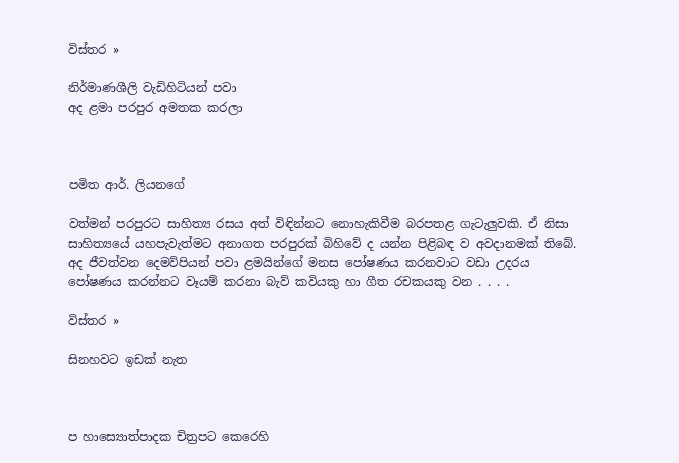විස්තර »

නිර්මාණශීලි වැඩිහිටියන් පවා
අද ළමා පරපුර අමතක කරලා



පමිත ආර්. ලියනගේ

වත්මන් පරපුරට සාහිත්‍ය රසය අත් විඳින්නට නොහැකිවීම බරපතළ ගැටැලුවකි. ඒ නිසා සාහිත්‍යයේ යහපැවැත්මට අනාගත පරපුරක් බිහිවේ ද යන්න පිළිබඳ ව අවදානමක් තිබේ. අද ජීවත්වන දෙමව්පියන් පවා ළමයින්ගේ මනස පෝෂණය කරනවාට වඩා උදරය පෝෂණය කරන්නට වෑයම් කරනා බැව් කවියකු හා ගීත රචකයකු වන . . . .

විස්තර »

සිනහවට ඉඩක් නැත



ප හාස්‍යොත්පාදක චිත්‍රපට කෙරෙහි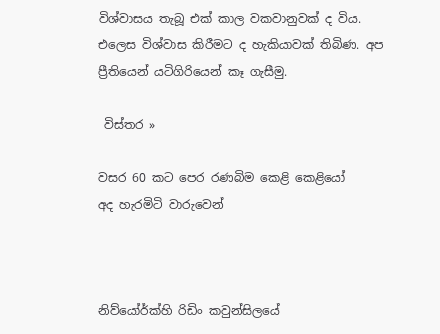විශ්වාසය තැබූ එක් කාල වකවානුවක් ද විය. එලෙස විශ්වාස කිරීමට ද හැකියාවක් තිබිණ. අප ප්‍රීතියෙන් යටිගිරියෙන් කෑ ගැසීමු.

 විස්තර »

වසර 60 කට පෙර රණබිම කෙළි කෙළියෝ
අද හැරමිටි වාරුවෙන්



නිව්යෝර්ක්හි රිඩිං කවුන්සිලයේ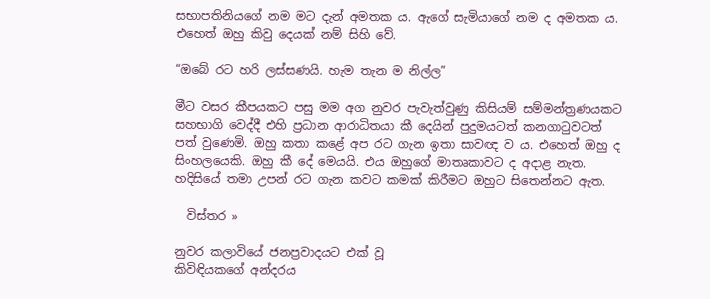සභාපතිනියගේ නම මට දැන් අමතක ය. ඇගේ සැමියාගේ නම ද අමතක ය. එහෙත් ඔහු කිවු දෙයක් නම් සිහි වේ.

“ඔබේ රට හරි ලස්සණයි. හැම තැන ම නිල්ල”

මීට වසර කීපයකට පසු මම අග නුවර පැවැත්වුණු කිසියම් සම්මන්ත්‍රණයකට සහභාගි වෙද්දී එහි ප්‍රධාන ආරාධිතයා කී දෙයින් පුදුමයටත් කනගාටුවටත් පත් වුණෙමි. ඔහු කතා කළේ අප රට ගැන ඉතා සාවඥ ව ය. එහෙත් ඔහු ද සිංහලයෙකි. ඔහු කී දේ මෙයයි. එය ඔහුගේ මාතෘකාවට ද අදාළ නැත. හදිසියේ තමා උපන් රට ගැන කවට කමක් කිරීමට ඔහුට සිතෙන්නට ඇත.

  විස්තර »

නුවර කලාවියේ ජනප්‍රවාදයට එක් වූ
කිවිඳියකගේ අන්දරය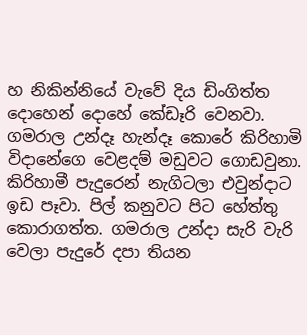හ නිකින්නියේ වැවේ දිය ඩිංගිත්ත දොහෙන් දොහේ කේඩෑරි වෙනවා. ගමරාල උන්දෑ හැන්දෑ කොරේ කිරිහාමි විදානේගෙ වෙළදම් මඩුවට ගොඩවුනා. කිරිහාමී පැදුරෙන් නැගිටලා එවුන්දාට ඉඩ පෑවා. පිල් කනුවට පිට හේත්තු කොරාගත්ත. ගමරාල උන්දා සැරි වැරි වෙලා පැදුරේ දපා තියන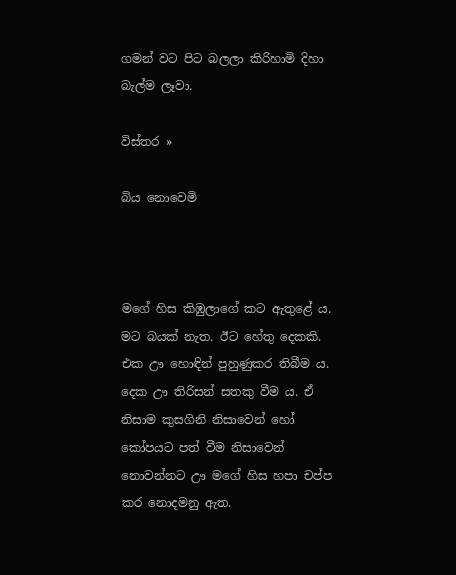ගමන් වට පිට බලලා කිරිහාමි දිහා බැල්ම ලෑවා.

විස්තර »

බිය නොවෙමි



මගේ හිස කිඹුලාගේ කට ඇතුළේ ය. මට බයක් නැත. ඊට හේතු දෙකකි. එක ඌ හොඳින් පුහුණුකර තිබීම ය. දෙක ඌ තිරිසන් සතකු වීම ය. ඒ නිසාම කුසගිනි නිසාවෙන් හෝ කෝපයට පත් වීම නිසාවෙන් නොවන්නට ඌ මගේ හිස හපා චප්ප කර නොදමනු ඇත.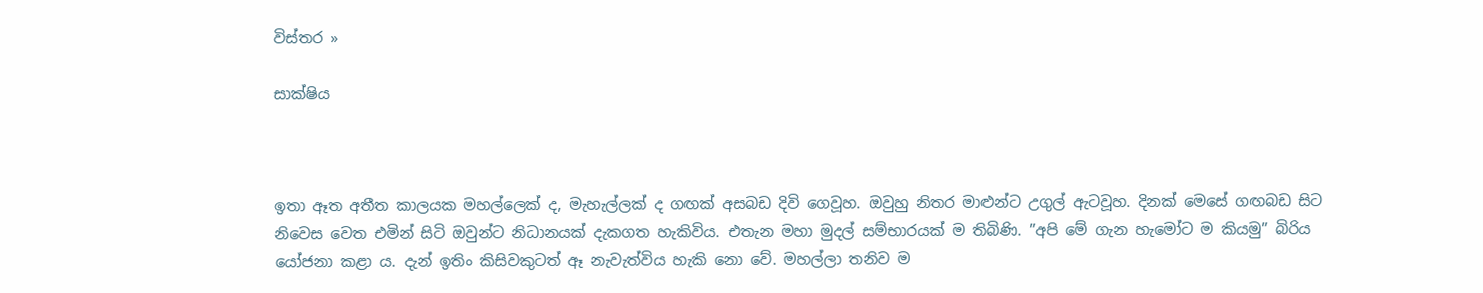විස්තර »

සාක්ෂිය



ඉතා ඈත අතීත කාලයක මහල්ලෙක් ද, මැහැල්ලක් ද ගඟක් අසබඩ දිවි ගෙවූහ. ඔවුහු නිතර මාළුන්ට උගුල් ඇටවූහ. දිනක් මෙසේ ගඟබඩ සිට නිවෙස වෙත එමින් සිටි ඔවුන්ට නිධානයක් දැකගත හැකිවිය. එතැන මහා මුදල් සම්භාරයක් ම තිබිණි. ”අපි මේ ගැන හැමෝට ම කියමු” බිරිය යෝජනා කළා ය. දැන් ඉතිං කිසිවකුටත් ඈ නැවැත්විය හැකි නො වේ. මහල්ලා තනිව ම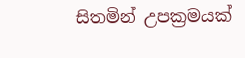සිතමින් උපක්‍රමයක්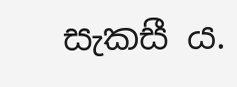සැකසී ය.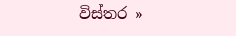විස්තර »